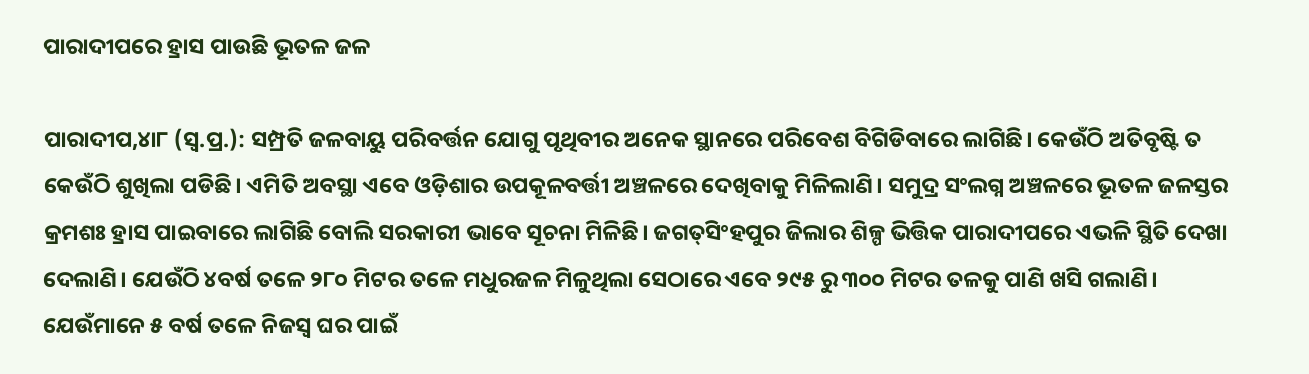ପାରାଦୀପରେ ହ୍ରାସ ପାଉଛି ଭୂତଳ ଜଳ

ପାରାଦୀପ,୪ା୮ (ସ୍ବ.ପ୍ର.): ସମ୍ପ୍ରତି ଜଳବାୟୁ ପରିବର୍ତ୍ତନ ଯୋଗୁ ପୃଥିବୀର ଅନେକ ସ୍ଥାନରେ ପରିବେଶ ବିଗିଡିବାରେ ଲାଗିଛି। କେଉଁଠି ଅତିବୃଷ୍ଟି ତ କେଉଁଠି ଶୁଖିଲା ପଡିଛି। ଏମିତି ଅବସ୍ଥା ଏବେ ଓଡ଼ିଶାର ଉପକୂଳବର୍ତ୍ତୀ ଅଞ୍ଚଳରେ ଦେଖିବାକୁ ମିଳିଲାଣି। ସମୁଦ୍ର ସଂଲଗ୍ନ ଅଞ୍ଚଳରେ ଭୂତଳ ଜଳସ୍ତର କ୍ରମଶଃ ହ୍ରାସ ପାଇବାରେ ଲାଗିଛି ବୋଲି ସରକାରୀ ଭାବେ ସୂଚନା ମିଳିଛି। ଜଗତ୍‌ସିଂହପୁର ଜିଲାର ଶିଳ୍ପ ଭିତ୍ତିକ ପାରାଦୀପରେ ଏଭଳି ସ୍ଥିତି ଦେଖା ଦେଲାଣି। ଯେଉଁଠି ୪ବର୍ଷ ତଳେ ୨୮୦ ମିଟର ତଳେ ମଧୁରଜଳ ମିଳୁଥିଲା ସେଠାରେ ଏବେ ୨୯୫ ରୁ ୩୦୦ ମିଟର ତଳକୁ ପାଣି ଖସି ଗଲାଣି। ଯେଉଁମାନେ ୫ ବର୍ଷ ତଳେ ନିଜସ୍ବ ଘର ପାଇଁ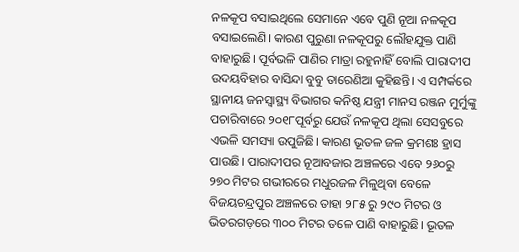ନଳକୂପ ବସାଇଥିଲେ ସେମାନେ ଏବେ ପୁଣି ନୂଆ ନଳକୂପ ବସାଇଲେଣି। କାରଣ ପୁରୁଣା ନଳକୂପରୁ ଲୌହଯୁକ୍ତ ପାଣି ବାହାରୁଛି। ପୂର୍ବଭଳି ପାଣିର ମାତ୍ରା ରହୁନାହିଁ ବୋଲି ପାରାଦୀପ ଉଦୟବିହାର ବାସିନ୍ଦା ବୁବୁ ତାରେଣିଆ କୁହିଛନ୍ତି। ଏ ସମ୍ପର୍କରେ ସ୍ଥାନୀୟ ଜନସ୍ବାସ୍ଥ୍ୟ ବିଭାଗର କନିଷ୍ଠ ଯନ୍ତ୍ରୀ ମାନସ ରଞ୍ଜନ ମୁର୍ମୁଙ୍କୁ ପଚାରିବାରେ ୨୦୧୮ପୂର୍ବରୁ ଯେଉଁ ନଳକୂପ ଥିଲା ସେସବୁରେ ଏଭଳି ସମସ୍ୟା ଉପୁଜିଛି। କାରଣ ଭୂତଳ ଜଳ କ୍ରମଶଃ ହ୍ରାସ ପାଉଛି। ପାରାଦୀପର ନୂଆବଜାର ଅଞ୍ଚଳରେ ଏବେ ୨୬୦ରୁ ୨୭୦ ମିଟର ଗଭୀରରେ ମଧୁରଜଳ ମିଳୁଥିବା ବେଳେ ବିଜୟଚନ୍ଦ୍ରପୁର ଅଞ୍ଚଳରେ ତାହା ୨୮୫ ରୁ ୨୯୦ ମିଟର ଓ ଭିତରଗଡ଼ରେ ୩୦୦ ମିଟର ତଳେ ପାଣି ବାହାରୁଛି। ଭୂତଳ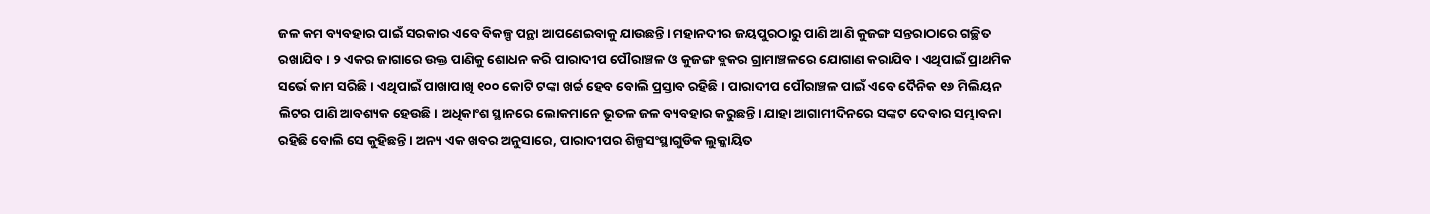ଜଳ କମ ବ୍ୟବହାର ପାଇଁ ସରକାର ଏବେ ବିକଳ୍ପ ପନ୍ଥା ଆପଣେଇବାକୁ ଯାଉଛନ୍ତି। ମହାନଦୀର ଜୟପୁରଠାରୁ ପାଣି ଆଣି କୁଜଙ୍ଗ ସନ୍ତରାଠାରେ ଗଚ୍ଛିତ ରଖାଯିବ। ୨ ଏକର ଜାଗାରେ ଉକ୍ତ ପାଣିକୁ ଶୋଧନ କରି ପାରାଦୀପ ପୌରାଞ୍ଚଳ ଓ କୁଜଙ୍ଗ ବ୍ଲକର ଗ୍ରାମାଞ୍ଚଳରେ ଯୋଗାଣ କରାଯିବ। ଏଥିପାଇଁ ପ୍ରାଥମିକ ସର୍ଭେ କାମ ସରିଛି। ଏଥିପାଇଁ ପାଖାପାଖି ୧୦୦ କୋଟି ଟଙ୍କା ଖର୍ଚ୍ଚ ହେବ ବୋଲି ପ୍ରସ୍ତାବ ରହିଛି। ପାରାଦୀପ ପୌରାଞ୍ଚଳ ପାଇଁ ଏବେ ଦୈନିକ ୧୬ ମିଲିୟନ ଲିଟର ପାଣି ଆବଶ୍ୟକ ହେଉଛି। ଅଧିକାଂଶ ସ୍ଥାନରେ ଲୋକମାନେ ଭୂତଳ ଜଳ ବ୍ୟବହାର କରୁଛନ୍ତି। ଯାହା ଆଗାମୀଦିନରେ ସଙ୍କଟ ଦେବାର ସମ୍ଭାବନା ରହିଛି ବୋଲି ସେ କୁହିଛନ୍ତି। ଅନ୍ୟ ଏକ ଖବର ଅନୁସାରେ, ପାରାଦୀପର ଶିଳ୍ପସଂସ୍ଥାଗୁଡିକ ଲୁକ୍କାୟିତ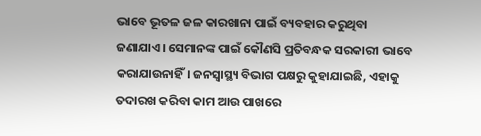ଭାବେ ଭୂତଳ ଜଳ କାରଖାନା ପାଇଁ ବ୍ୟବହାର କରୁଥିବା ଜଣାଯାଏ। ସେମାନଙ୍କ ପାଇଁ କୌଣସି ପ୍ରତିବନ୍ଧକ ସରକାରୀ ଭାବେ କରାଯାଉନାହିଁ। ଜନସ୍ବାସ୍ଥ୍ୟ ବିଭାଗ ପକ୍ଷରୁ କୁହାଯାଇଛି, ଏହାକୁ ତଦାରଖ କରିବା କାମ ଆଉ ପାଖରେ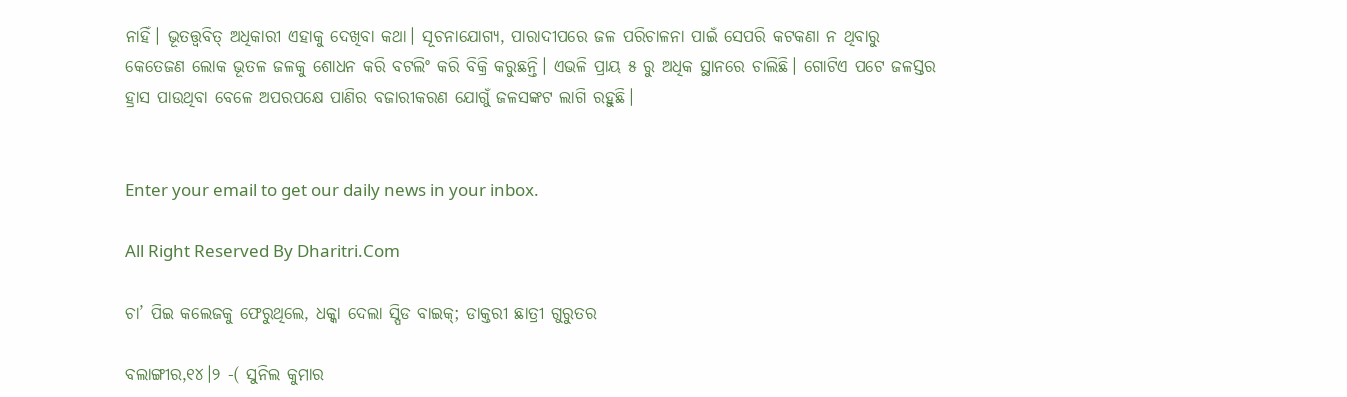ନାହିଁ। ଭୂତତ୍ତ୍ୱବିତ୍‌ ଅଧିକାରୀ ଏହାକୁ ଦେଖିବା କଥା। ସୂଚନାଯୋଗ୍ୟ, ପାରାଦୀପରେ ଜଳ ପରିଚାଳନା ପାଇଁ ସେପରି କଟକଣା ନ ଥିବାରୁ କେତେଜଣ ଲୋକ ଭୂତଳ ଜଳକୁ ଶୋଧନ କରି ବଟଲିଂ କରି ବିକ୍ରି କରୁଛନ୍ତି। ଏଭଳି ପ୍ରାୟ ୫ ରୁ ଅଧିକ ସ୍ଥାନରେ ଚାଲିଛି। ଗୋଟିଏ ପଟେ ଜଳସ୍ତର ହ୍ରାସ ପାଉଥିବା ବେଳେ ଅପରପକ୍ଷେ ପାଣିର ବଜାରୀକରଣ ଯୋଗୁଁ ଜଳସଙ୍କଟ ଲାଗି ରହୁଛି।


Enter your email to get our daily news in your inbox.

All Right Reserved By Dharitri.Com

ଚା’ ପିଇ କଲେଜକୁ ଫେରୁଥିଲେ, ଧକ୍କା ଦେଲା ସ୍ପିଡ ବାଇକ୍‌; ଡାକ୍ତରୀ ଛାତ୍ରୀ ଗୁରୁତର

ବଲାଙ୍ଗୀର,୧୪।୨ -( ସୁନିଲ କୁମାର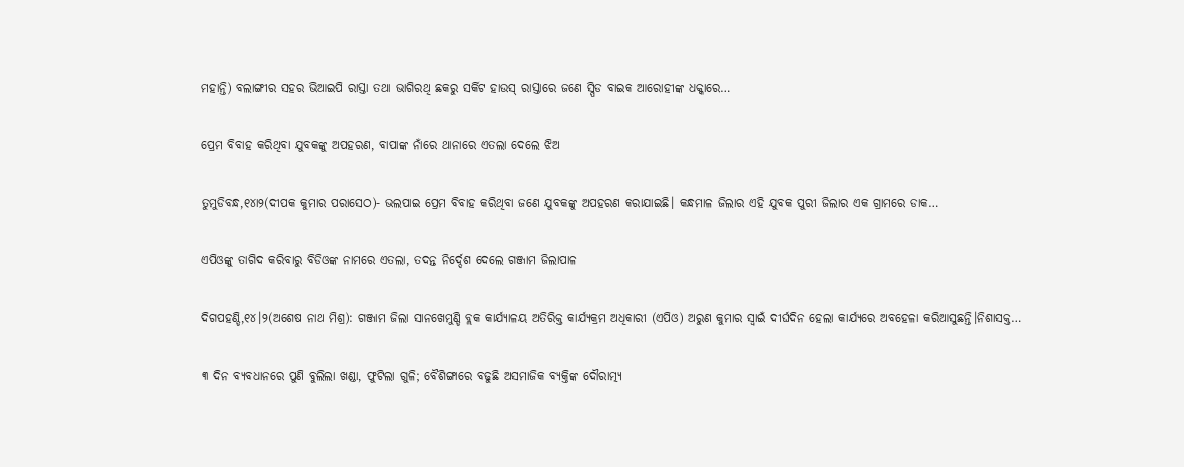ମହାନ୍ତି) ବଲାଙ୍ଗୀର ସହର ଭିଆଇପି ରାସ୍ତା ତଥା ଭାଗିରଥି ଛକରୁ ସର୍କିଟ ହାଉସ୍ ରାସ୍ତାରେ ଜଣେ ସ୍ପିଡ ବାଇକ ଆରୋହୀଙ୍କ ଧକ୍କାରେ…

ପ୍ରେମ ବିବାହ କରିଥିବା ଯୁବକଙ୍କୁ ଅପହରଣ, ବାପାଙ୍କ ନାଁରେ ଥାନାରେ ଏତଲା ଦେଲେ ଝିଅ

ତୁମୁଡିବନ୍ଧ,୧୪ା୨(ଦୀପକ କୁମାର ପରାସେଠ)- ଭଲପାଇ ପ୍ରେମ ବିବାହ କରିଥିବା ଜଣେ ଯୁବକଙ୍କୁ ଅପହରଣ କରାଯାଇଛି। କନ୍ଧମାଳ ଜିଲାର ଏହି ଯୁବକ ପୁରୀ ଜିଲାର ଏକ ଗ୍ରାମରେ ଡାକ…

ଏପିଓଙ୍କୁ ତାଗିଦ କରିବାରୁ ବିଡିଓଙ୍କ ନାମରେ ଏତଲା, ତଦନ୍ତ ନିର୍ଦ୍ଦେଶ ଦେଲେ ଗଞ୍ଜାମ ଜିଲାପାଳ

ଦିଗପହଣ୍ଡି,୧୪।୨(ଅଶେଷ ନାଥ ମିଶ୍ର): ଗଞ୍ଜାମ ଜିଲା ସାନଖେମୁଣ୍ଡି ବ୍ଲକ କାର୍ଯ୍ୟାଳୟ ଅତିରିକ୍ତ କାର୍ଯ୍ୟକ୍ରମ ଅଧିକାରୀ (ଏପିଓ) ଅରୁଣ କୁମାର ସ୍ବାଇଁ ଦୀର୍ଘଦିନ ହେଲା କାର୍ଯ୍ୟରେ ଅବହେଳା କରିଆସୁଛନ୍ତି।ନିଶାସକ୍ତ…

୩ ଦିନ ବ୍ୟବଧାନରେ ପୁଣି ବୁଲିଲା ଖଣ୍ଡା, ଫୁଟିଲା ଗୁଳି; ବୈଶିଙ୍ଗାରେ ବଢୁଛି ଅସମାଜିକ ବ୍ୟକ୍ତିଙ୍କ ଦୌରାତ୍ମ୍ୟ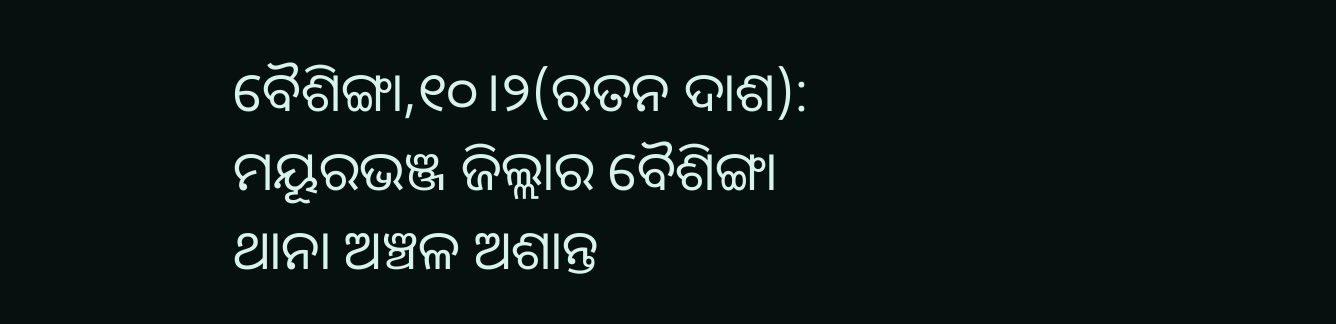ବୈଶିଙ୍ଗା,୧୦।୨(ରତନ ଦାଶ): ମୟୂରଭଞ୍ଜ ଜିଲ୍ଲାର ବୈଶିଙ୍ଗା ଥାନା ଅଞ୍ଚଳ ଅଶାନ୍ତ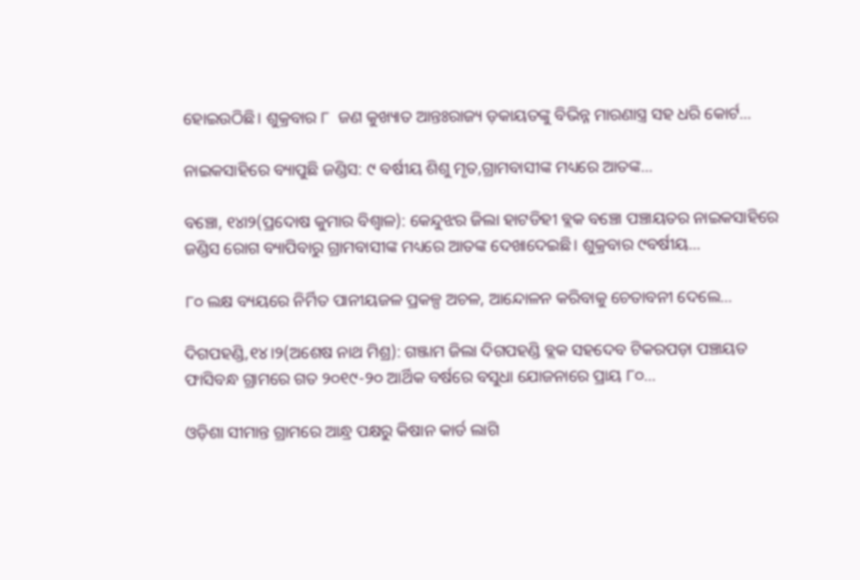ହୋଇଉଠିଛି। ଶୁକ୍ରବାର ୮  ଜଣ କୁଖ୍ୟାତ ଆନ୍ତଃରାଜ୍ୟ ଡ଼କାୟତଙ୍କୁ ବିଭିନ୍ନ ମାରଣାସ୍ତ୍ର ସହ ଧରି କୋର୍ଟ…

ନାଇକସାହିରେ ବ୍ୟାପୁଛି ଜଣ୍ଡିସ: ୯ ବର୍ଷୀୟ ଶିଶୁ ମୃତ,ଗ୍ରାମବାସୀଙ୍କ ମଧ୍ୟରେ ଆତଙ୍କ…

ବଞ୍ଚୋ, ୧୪ା୨(ପ୍ରଦୋଷ କୁମାର ବିଶ୍ୱାଳ): କେନ୍ଦୁଝର ଜିଲା ହାଟଡିହୀ ବ୍ଲକ ବଞ୍ଚୋ ପଞ୍ଚାୟତର ନାଇକସାହିରେ ଜଣ୍ଡିସ ରୋଗ ବ୍ୟାପିବାରୁ ଗ୍ରାମବାସୀଙ୍କ ମଧ୍ୟରେ ଆତଙ୍କ ଦେଖାଦେଇଛି। ଶୁକ୍ରବାର ୯ବର୍ଷୀୟ…

୮୦ ଲକ୍ଷ ବ୍ୟୟରେ ନିର୍ମିତ ପାନୀୟଜଳ ପ୍ରକଳ୍ପ ଅଚଳ, ଆନ୍ଦୋଳନ କରିବାକୁ ଚେତାବନୀ ଦେଲେ…

ଦିଗପହଣ୍ଡି,୧୪।୨(ଅଶେଷ ନାଥ ମିଶ୍ର): ଗଞ୍ଜାମ ଜିଲା ଦିଗପହଣ୍ଡି ବ୍ଲକ ସହଦେବ ଟିକରପଡ଼ା ପଞ୍ଚାୟତ ଫାସିବନ୍ଧ ଗ୍ରାମରେ ଗତ ୨୦୧୯-୨୦ ଆର୍ଥିକ ବର୍ଷରେ ବସୁଧା ଯୋଜନାରେ ପ୍ରାୟ ୮୦…

ଓଡ଼ିଶା ସୀମାନ୍ତ ଗ୍ରାମରେ ଆନ୍ଧ୍ର ପକ୍ଷରୁ କିଷାନ କାର୍ଡ ଲାଗି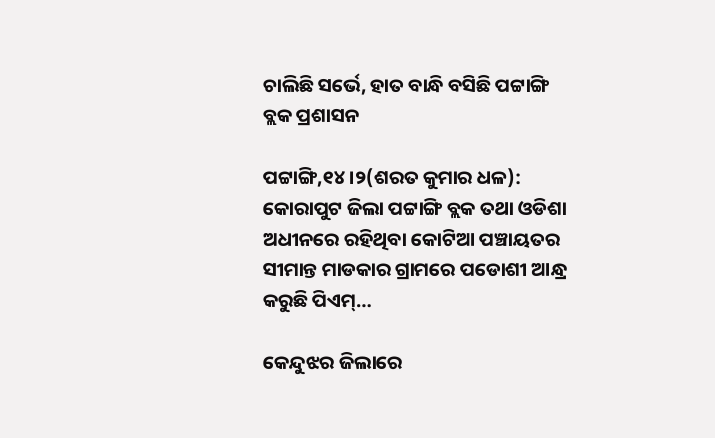ଚାଲିଛି ସର୍ଭେ, ହାତ ବାନ୍ଧି ବସିଛି ପଟ୍ଟାଙ୍ଗି ବ୍ଲକ ପ୍ରଶାସନ

ପଟ୍ଟାଙ୍ଗି,୧୪।୨(ଶରତ କୁମାର ଧଳ): କୋରାପୁଟ ଜିଲା ପଟ୍ଟାଙ୍ଗି ବ୍ଲକ ତଥା ଓଡିଶା ଅଧୀନରେ ରହିଥିବା କୋଟିଆ ପଞ୍ଚାୟତର ସୀମାନ୍ତ ମାଡକାର ଗ୍ରାମରେ ପଡୋଶୀ ଆନ୍ଧ୍ର କରୁଛି ପିଏମ୍…

କେନ୍ଦୁଝର ଜିଲାରେ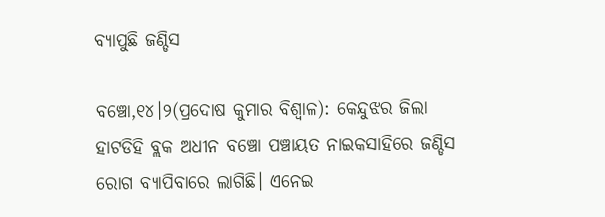ବ୍ୟାପୁଛି ଜଣ୍ଡିସ

ବଞ୍ଚୋ,୧୪।୨(ପ୍ରଦୋଷ କୁମାର ବିଶ୍ୱାଳ): କେନ୍ଦୁଝର ଜିଲା ହାଟଡିହି ବ୍ଲକ ଅଧୀନ ବଞ୍ଚୋ ପଞ୍ଚାୟତ ନାଇକସାହିରେ ଜଣ୍ଡିସ ରୋଗ ବ୍ୟାପିବାରେ ଲାଗିଛି। ଏନେଇ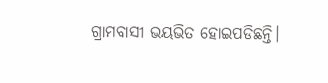ଗ୍ରାମବାସୀ ଭୟଭିତ ହୋଇପଡିଛନ୍ତି।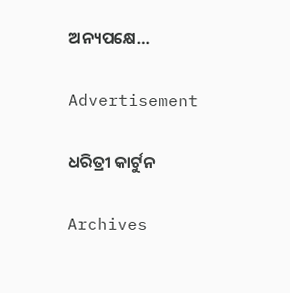ଅନ୍ୟପକ୍ଷେ…

Advertisement

ଧରିତ୍ରୀ କାର୍ଟୁନ

Archives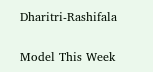Dharitri-Rashifala

Model This Week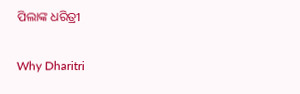ପିଲାଙ୍କ ଧରିତ୍ରୀ

Why Dharitri